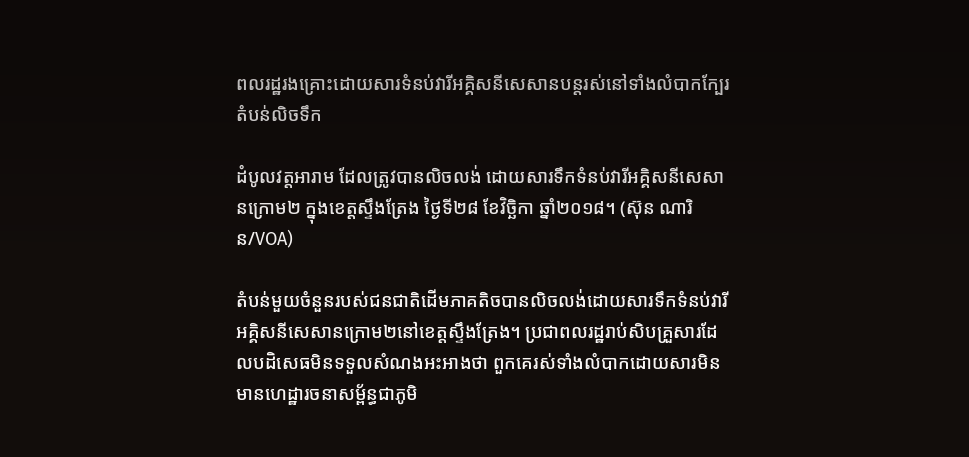ពលរដ្ឋរងគ្រោះដោយសារទំនប់វារីអគ្គិសនីសេសានបន្តរស់នៅទាំងលំបាកក្បែរតំបន់លិចទឹក

ដំបូលវត្តអារាម ដែលត្រូវបានលិចលង់ ដោយសារទឹកទំនប់វារីអគ្គិសនីសេសានក្រោម២ ក្នុងខេត្តស្ទឹងត្រែង ថ្ងៃទី២៨ ខែវិច្ឆិកា ឆ្នាំ២០១៨។ (ស៊ុន ណារិន/VOA)

តំបន់មួយចំនួនរបស់ជនជាតិដើមភាគតិចបានលិចលង់ដោយសារទឹកទំនប់វារីអគ្គិសនីសេសានក្រោម២នៅខេត្តស្ទឹងត្រែង។ ប្រជាពលរដ្ឋរាប់សិបគ្រួសារដែលបដិសេធមិនទទួលសំណងអះអាងថា ពួកគេរស់ទាំងលំបាកដោយសារមិនមានហេដ្ឋារចនាសម័្ពន្ធជាភូមិ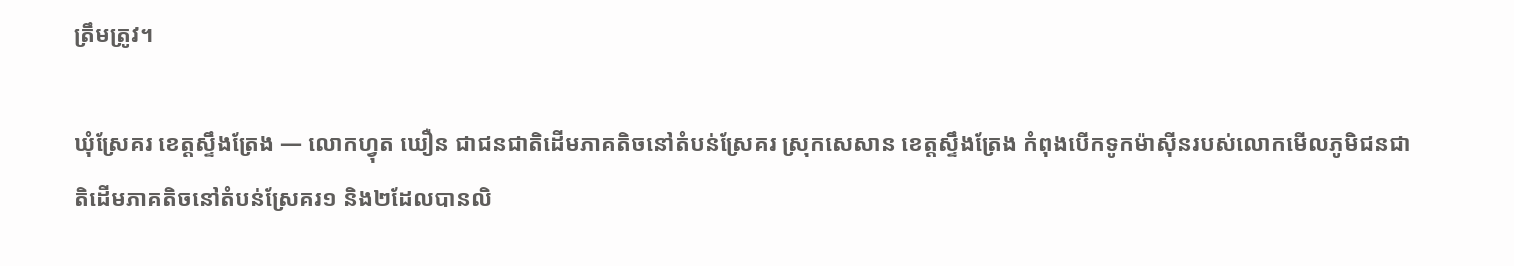ត្រឹមត្រូវ។

ឃុំស្រែគរ ខេត្តស្ទឹងត្រែង — លោកហ្វុត ឃឿន ជាជនជាតិដើមភាគតិចនៅតំបន់ស្រែគរ ស្រុកសេសាន ខេត្តស្ទឹងត្រែង កំពុងបើកទូកម៉ាស៊ីនរបស់លោកមើលភូមិជនជាតិដើមភាគតិចនៅតំបន់ស្រែគរ១ និង២ដែលបានលិ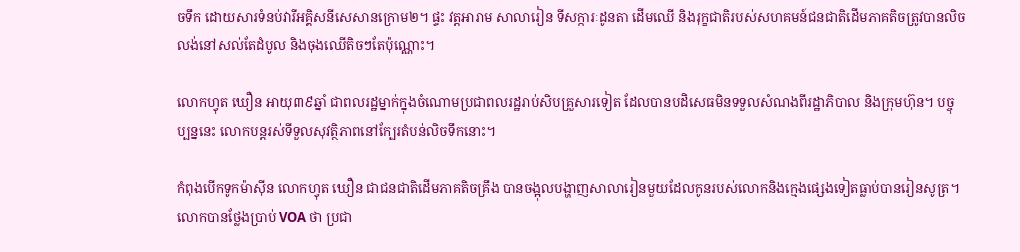ចទឹក ដោយសារទំនប់វារីអគ្គិសនីសេសានក្រោម២។ ផ្ទះ វត្តអារាម សាលារៀន ទីសក្ការៈដូនតា ដើមឈើ និងរុក្ខជាតិរបស់សហគមន៍ជនជាតិដើមភាគតិចត្រូវបានលិចលង់នៅសល់តែដំបូល និងចុងឈើតិចៗតែប៉ុណ្ណោះ។

លោកហ្វុត ឃឿន អាយុ៣៩ឆ្នាំ ជាពលរដ្ឋម្នាក់ក្នុងចំណោមប្រជាពលរដ្ឋរាប់សិបគ្រួសារទៀត ដែលបានបដិសេធមិនទទួលសំណងពីរដ្ឋាភិបាល និងក្រុមហ៊ុន។ បច្ចុប្បន្ននេះ លោកបន្តរស់ទីទួលសុវត្ថិភាពនៅក្បែរតំបន់លិចទឹកនោះ។

កំពុងបើកទូកម៉ាស៊ីន លោកហ្វុត ឃឿន ជាជនជាតិដើមភាគតិចគ្រឹង បានចង្អុលបង្ហាញសាលារៀនមួយដែលកូនរបស់លោកនិងក្មេងផ្សេងទៀតធ្លាប់បានរៀនសូត្រ។ លោកបានថ្លែងប្រាប់ VOA ថា ប្រជា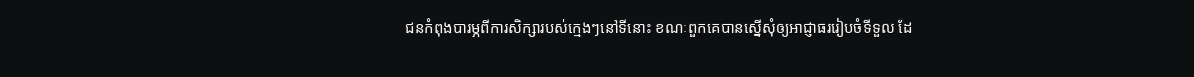ជនកំពុងបារម្ភពីការសិក្សារបស់ក្មេងៗនៅទីនោះ ខណៈពួកគេបានស្នើសុំឲ្យអាជ្ញាធររៀបចំទីទួល ដែ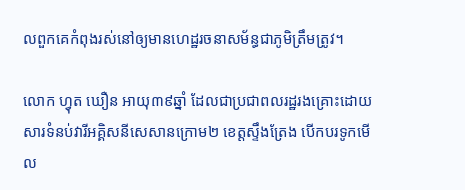លពួកគេកំពុងរស់នៅឲ្យមានហេដ្ឋរចនាសម័ន្ធជាភូមិត្រឹមត្រូវ។

លោក ហ្វុត ឃឿន អាយុ៣៩ឆ្នាំ ដែលជាប្រជាពលរដ្ឋរងគ្រោះដោយសារទំនប់វារីអគ្គិសនីសេសានក្រោម២ ខេត្តស្ទឹងត្រែង បើកបរទូកមើល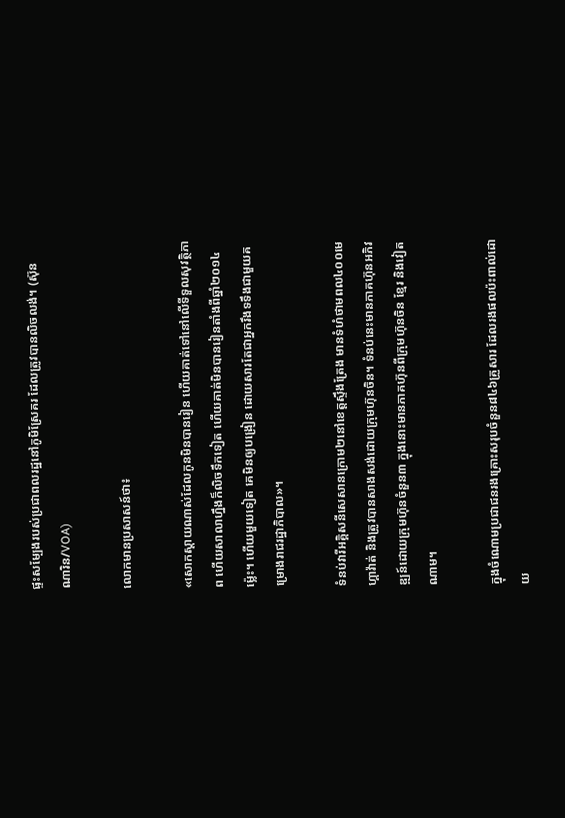ផ្ទះសម្បែងរបស់ប្រជាពលរដ្ឋនៅភូមិស្រែគរ ដែលត្រូវបានលិចលង់។ (ស៊ុន ណារិន/VOA)

លោកមានប្រសាសន៍ថា៖

«សោកស្តាយណាស់ដែលកូនមិនបានរៀន ហើយគាត់ទៅនៅលើទីទួលសុវត្ថិភាព ហើយសាលាហ្នឹងក៏លិចទឹកទៀត ហើយគាត់មិនបានរៀនតាំងពីឆ្នាំ២០១៤ម៉្លេះ។ ហើយមួយទៀត គេមិនឲ្យបង្រៀន ដោយសារតែជាអ្នករឹងទទឹងជាមួយគម្រោងរាជរដ្ឋាភិបាល»។

ទំនប់វារីអគ្គិសនីសេសានក្រោម២នៅខេត្តស្ទឹងត្រែង មានទំហំថាមពល៤០០មេហ្គាវ៉ាត់ និងត្រូវបានសាងសង់ដោយក្រុមហ៊ុនចិន។ ទំនប់នេះមានភាគហ៊ុនអភិវឌ្ឍន៍ដោយក្រុមហ៊ុនចំនួន៣ ក្នុងនោះមានភាគហ៊ុនពីក្រុមហ៊ុនចិន ខ្មែរ និងវៀតណាម។

ក្នុងចំណោមប្រជាជនរងគ្រោះសរុបចំនួន៨៤៦គ្រួសារ ដែលរងផលប៉ះពាល់ដោយ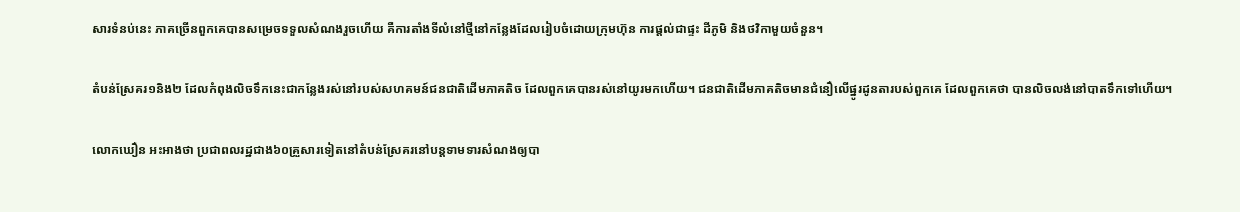សារទំនប់នេះ ភាគច្រើនពួកគេបានសម្រេចទទួលសំណងរួចហើយ គឺការតាំងទីលំនៅថ្មីនៅកន្លែងដែលរៀបចំដោយក្រុមហ៊ុន ការផ្តល់ជាផ្ទះ ដីភូមិ និងថវិកាមួយចំនួន។

តំបន់ស្រែគរ១និង២ ដែលកំពុងលិចទឹកនេះជាកន្លែងរស់នៅរបស់សហគមន៍ជនជាតិដើមភាគតិច ដែលពួកគេបានរស់នៅយូរមកហើយ។ ជនជាតិដើមភាគតិចមានជំនឿលើផ្នូរដូនតារបស់ពួកគេ ដែលពួកគេថា បានលិចលង់នៅបាតទឹកទៅហើយ។

លោកឃឿន អះអាងថា ប្រជាពលរដ្ឋជាង៦០គ្រួសារទៀតនៅតំបន់ស្រែគរនៅបន្តទាមទារសំណងឲ្យបា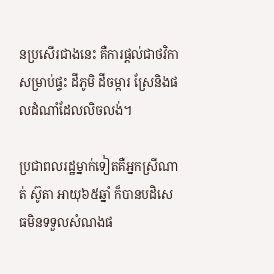នប្រសើរជាងនេះ គឺការផ្តល់ជាថវិកាសម្រាប់ផ្ទះ ដីភូមិ ដីចម្ការ ស្រែនិងផលដំណាំដែលលិចលង់។

ប្រជាពលរដ្ឋម្នាក់ទៀតគឺអ្នកស្រីណាត់ ស៊ូតា អាយុ៦៥ឆ្នាំ ក៏បានបដិសេធមិនទទួលសំណងផ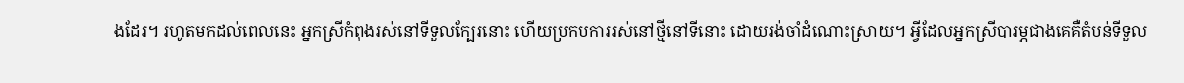ងដែរ។ រហូតមកដល់ពេលនេះ អ្នកស្រីកំពុងរស់នៅទីទួលក្បែរនោះ ហើយប្រកបការរស់នៅថ្មីនៅទីនោះ ដោយរង់ចាំដំណោះស្រាយ។ អ្វីដែលអ្នកស្រីបារម្ភជាងគេគឺតំបន់ទីទួល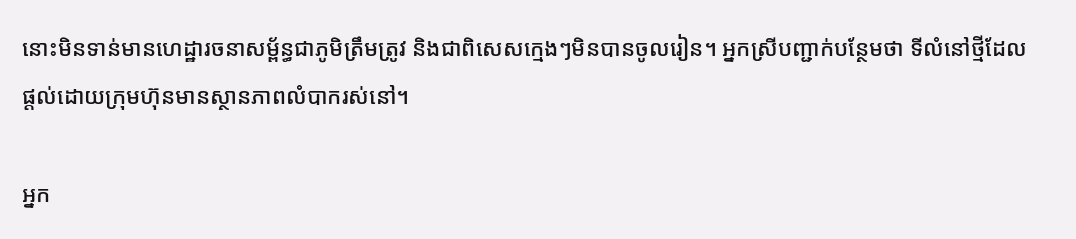នោះមិនទាន់មានហេដ្ឋារចនាសម្ព័ន្ធជាភូមិត្រឹមត្រូវ និងជាពិសេសក្មេងៗមិនបានចូលរៀន។ អ្នកស្រីបញ្ជាក់បន្ថែមថា ទីលំនៅថ្មីដែលផ្តល់ដោយក្រុមហ៊ុនមានស្ថានភាពលំបាករស់នៅ។

អ្នក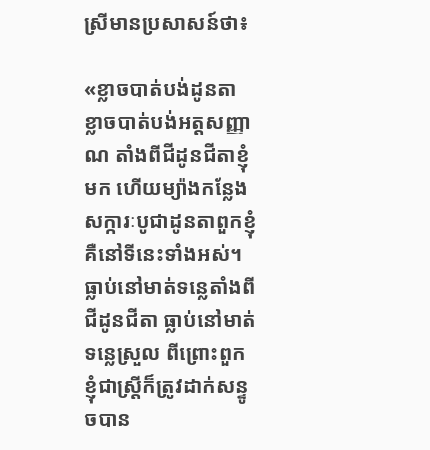ស្រីមានប្រសាសន៍ថា៖

«ខ្លាចបាត់បង់ដូនតា ខ្លាចបាត់បង់អត្តសញ្ញាណ តាំងពីជីដូនជីតាខ្ញុំមក ហើយម្យ៉ាងកន្លែងសក្ការៈបូជាដូនតាពួកខ្ញុំ គឺនៅទីនេះទាំងអស់។ ធ្លាប់នៅមាត់ទន្លេតាំងពីជីដូនជីតា ធ្លាប់នៅមាត់ទន្លេស្រួល ពីព្រោះពួកខ្ញុំជាស្រ្តីក៏ត្រូវដាក់សន្ទូចបាន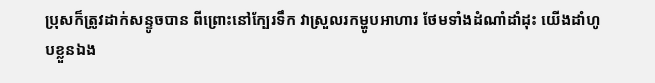ប្រុសក៏ត្រូវដាក់សន្ទូចបាន ពីព្រោះនៅក្បែរទឹក វាស្រួលរកម្ហូបអាហារ ថែមទាំងដំណាំដាំដុះ យើងដាំហូបខ្លួនឯង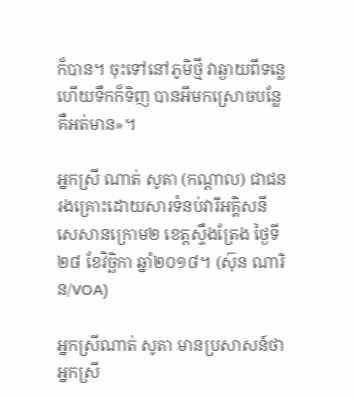ក៏បាន។ ចុះទៅនៅភូមិថ្មី វាឆ្ងាយពីទន្លេ ហើយទឹកក៏ទិញ បានអីមកស្រោចបន្លែគឺអត់មាន»។

អ្នកស្រី ណាត់ សូតា (កណ្តាល) ជាជនរងគ្រោះដោយសារទំនប់វារីអគ្គិសនីសេសានក្រោម២ ខេត្តស្ទឹងត្រែង ថ្ងៃទី២៨ ខែវិច្ឆិកា ឆ្នាំ២០១៨។ (ស៊ុន ណារិន/VOA)

អ្នកស្រីណាត់ សូតា មានប្រសាសន៍ថា អ្នកស្រី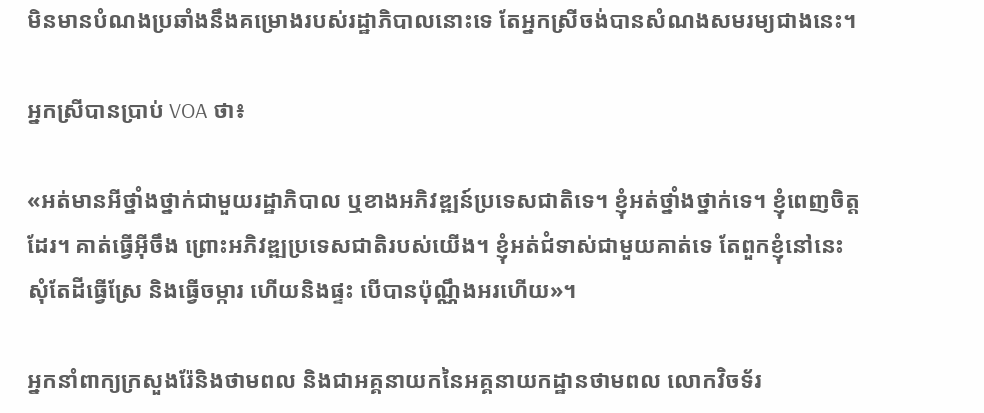មិនមានបំណងប្រឆាំងនឹងគម្រោងរបស់រដ្ឋាភិបាលនោះទេ តែអ្នកស្រីចង់បានសំណងសមរម្យជាងនេះ។

អ្នកស្រីបានប្រាប់ VOA ថា៖

«អត់មានអីថ្នាំងថ្នាក់ជាមួយរដ្ឋាភិបាល ឬខាងអភិវឌ្ឍន៍ប្រទេសជាតិទេ។ ខ្ញុំអត់ថ្នាំងថ្នាក់ទេ។ ខ្ញុំពេញចិត្តដែរ។ គាត់ធ្វើអ៊ីចឹង ព្រោះអភិវឌ្ឍប្រទេសជាតិរបស់យើង។ ខ្ញុំអត់ជំទាស់ជាមួយគាត់ទេ តែពួកខ្ញុំនៅនេះ សុំតែដីធ្វើស្រែ និងធ្វើចម្ការ ហើយនិងផ្ទះ បើបានប៉ុណ្ណឹងអរហើយ»។

អ្នកនាំពាក្យក្រសួងរ៉ែនិងថាមពល និងជាអគ្គនាយកនៃអគ្គនាយកដ្ឋានថាមពល លោកវិចទ័រ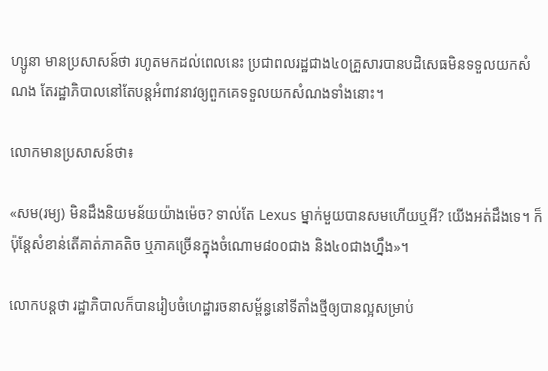ហ្សូនា មានប្រសាសន៍ថា រហូតមកដល់ពេលនេះ ប្រជាពលរដ្ឋជាង៤០គ្រួសារបានបដិសេធមិនទទួលយកសំណង តែរដ្ឋាភិបាលនៅតែបន្តអំពាវនាវឲ្យពួកគេទទួលយកសំណងទាំងនោះ។

លោកមានប្រសាសន៍ថា៖

«សម(រម្យ) មិនដឹងនិយមន័យយ៉ាងម៉េច? ទាល់តែ Lexus ម្នាក់មួយបានសមហើយឬអី? យើងអត់ដឹងទេ។ ក៏ប៉ុន្តែសំខាន់តើគាត់ភាគតិច ឬភាគច្រើនក្នុងចំណោម៨០០ជាង និង៤០ជាងហ្នឹង»។

លោកបន្តថា រដ្ឋាភិបាលក៏បានរៀបចំហេដ្ឋារចនាសម្ព័ន្ធនៅទីតាំងថ្មីឲ្យបានល្អសម្រាប់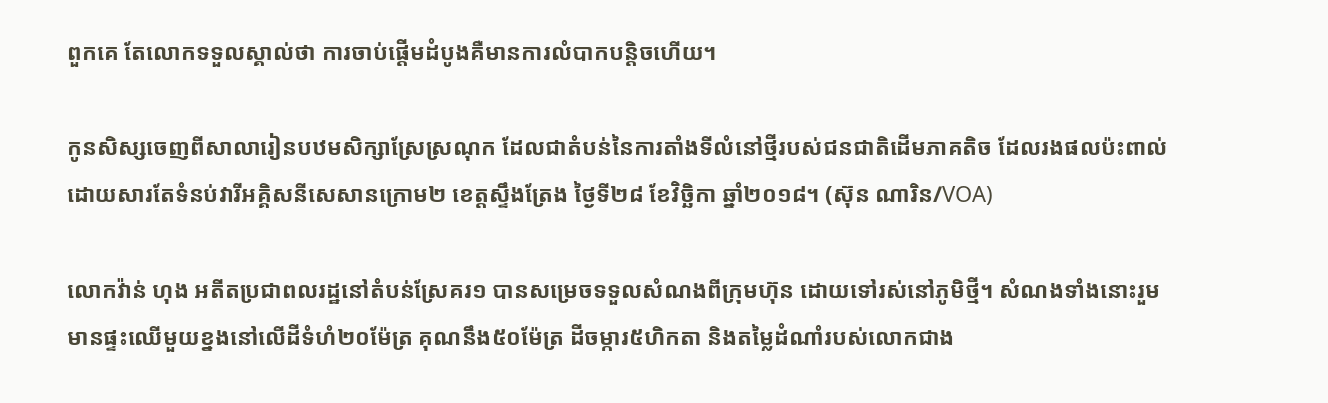ពួកគេ តែលោកទទួលស្គាល់ថា ការចាប់ផ្តើមដំបូងគឺមានការលំបាកបន្តិចហើយ។

កូនសិស្សចេញពីសាលារៀនបឋមសិក្សាស្រែស្រណុក ដែលជាតំបន់នៃការតាំងទីលំនៅថ្មីរបស់ជនជាតិដើមភាគតិច ដែលរងផលប៉ះពាល់ដោយសារតែទំនប់វារីអគ្គិសនីសេសានក្រោម២ ខេត្តស្ទឹងត្រែង ថ្ងៃទី២៨ ខែវិច្ឆិកា ឆ្នាំ២០១៨។ (ស៊ុន ណារិន/VOA)

លោកវ៉ាន់ ហុង អតីតប្រជាពលរដ្ឋនៅតំបន់ស្រែគរ១ បានសម្រេចទទួលសំណងពីក្រុមហ៊ុន ដោយទៅរស់នៅភូមិថ្មី។ សំណងទាំងនោះរួមមានផ្ទះឈើមួយខ្នងនៅលើដីទំហំ២០ម៉ែត្រ គុណនឹង៥០ម៉ែត្រ ដីចម្ការ៥ហិកតា និងតម្លៃដំណាំរបស់លោកជាង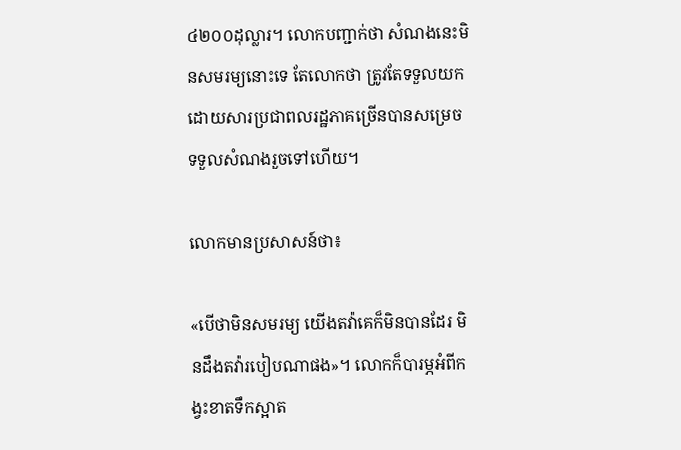៤២០០ដុល្លារ។ លោកបញ្ជាក់ថា សំណងនេះមិនសមរម្យនោះទេ តែលោកថា ត្រូវតែទទួលយក ដោយសារប្រជាពលរដ្ឋភាគច្រើនបានសម្រេចទទួលសំណងរួចទៅហើយ។

លោកមានប្រសាសន៍ថា៖

«បើថាមិនសមរម្យ យើងតវ៉ាគេក៏មិនបានដែរ មិនដឹងតវ៉ារបៀបណាផង»។ លោកក៏បារម្ភអំពីកង្វះខាតទឹកស្អាត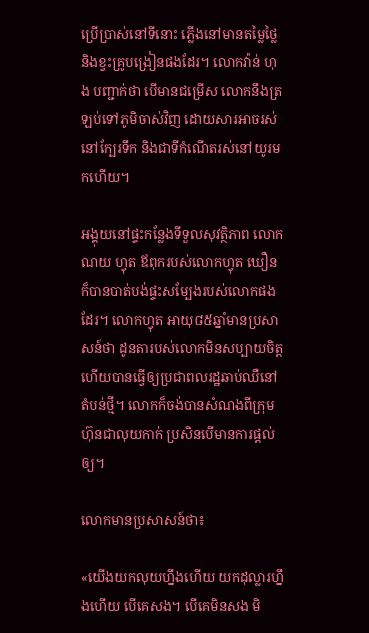ប្រើប្រាស់នៅទីនោះ ភ្លើងនៅមានតម្លៃថ្លៃ និងខ្វះគ្រូបង្រៀនផងដែរ។ លោកវ៉ាន់ ហុង បញ្ជាក់ថា បើមានជម្រើស លោកនឹងត្រឡប់ទៅភូមិចាស់វិញ ដោយសារអាចរស់នៅក្បែរទឹក និងជាទីកំណើតរស់នៅយូរមកហើយ។

អង្គុយនៅផ្ទះកន្លែងទីទួលសុវត្ថិភាព លោកណយ ហ្វុត ឪពុករបស់លោកហ្វុត ឃឿនក៏បានបាត់បង់ផ្ទះសម្បែងរបស់លោកផងដែរ។ លោកហ្វុត អាយុ៨៥ឆ្នាំមានប្រសាសន៍ថា ដូនតារបស់លោកមិនសប្បាយចិត្ត ហើយបានធ្វើឲ្យប្រជាពលរដ្ឋឆាប់ឈឺនៅតំបន់ថ្មី។ លោកក៏ចង់បានសំណងពីក្រុមហ៊ុនជាលុយកាក់ ប្រសិនបើមានការផ្តល់ឲ្យ។

លោកមានប្រសាសន៍ថា៖

«យើងយកលុយហ្នឹងហើយ យកដុល្លារហ្នឹងហើយ បើគេសង។ បើគេមិនសង មិ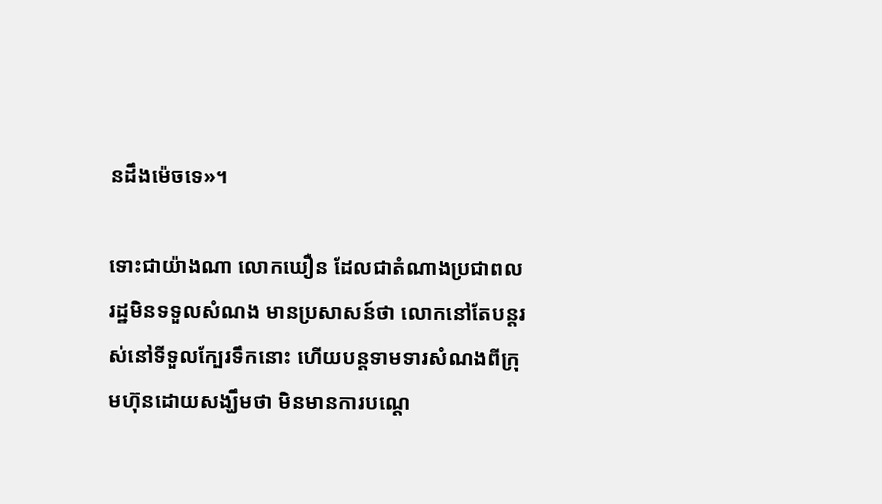នដឹងម៉េចទេ»។

ទោះជាយ៉ាងណា លោកឃឿន ដែលជាតំណាងប្រជាពលរដ្ឋមិនទទួលសំណង មានប្រសាសន៍ថា លោកនៅតែបន្តរស់នៅទីទួលក្បែរទឹកនោះ ហើយបន្តទាមទារសំណងពីក្រុមហ៊ុនដោយសង្ឃឹមថា មិនមានការបណ្តេ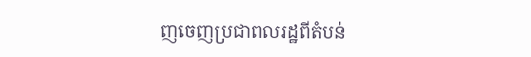ញចេញប្រជាពលរដ្ឋពីតំបន់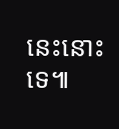នេះនោះទេ៕